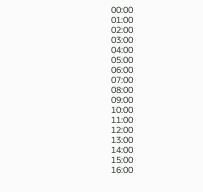00:00
01:00
02:00
03:00
04:00
05:00
06:00
07:00
08:00
09:00
10:00
11:00
12:00
13:00
14:00
15:00
16:00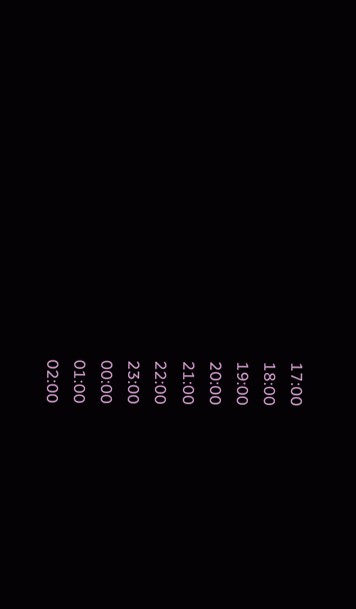17:00
18:00
19:00
20:00
21:00
22:00
23:00
00:00
01:00
02:00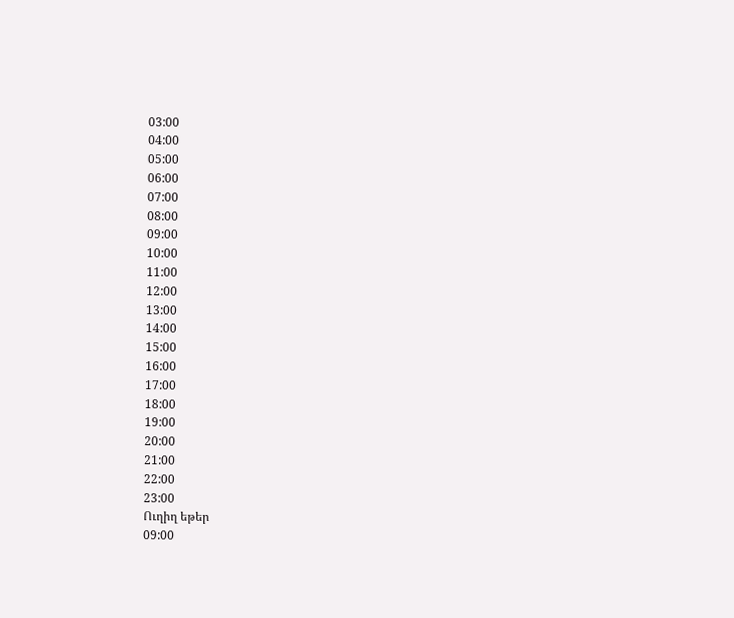03:00
04:00
05:00
06:00
07:00
08:00
09:00
10:00
11:00
12:00
13:00
14:00
15:00
16:00
17:00
18:00
19:00
20:00
21:00
22:00
23:00
Ուղիղ եթեր
09:00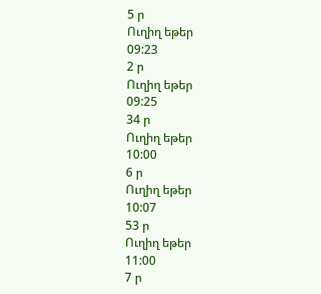5 ր
Ուղիղ եթեր
09:23
2 ր
Ուղիղ եթեր
09:25
34 ր
Ուղիղ եթեր
10:00
6 ր
Ուղիղ եթեր
10:07
53 ր
Ուղիղ եթեր
11:00
7 ր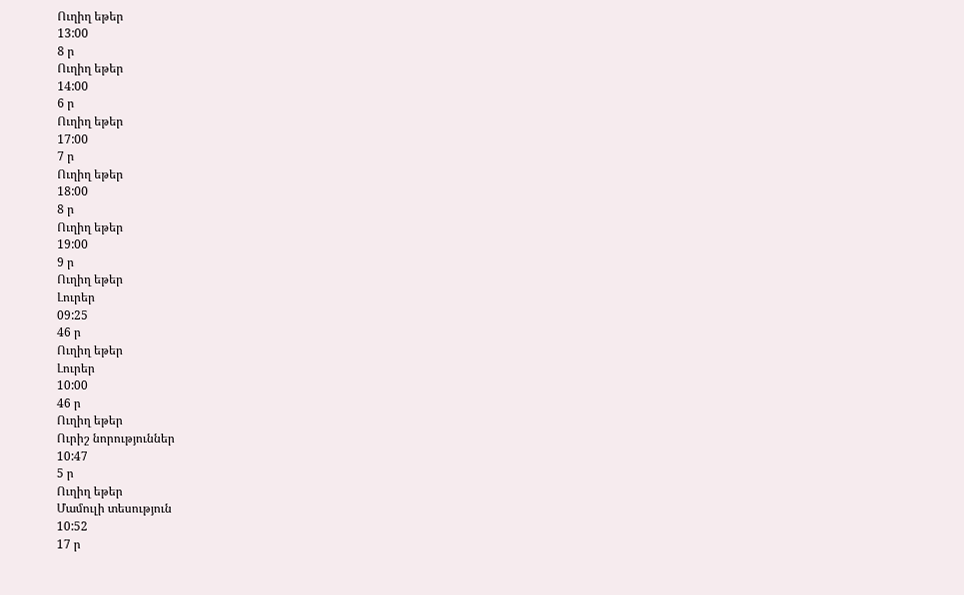Ուղիղ եթեր
13:00
8 ր
Ուղիղ եթեր
14:00
6 ր
Ուղիղ եթեր
17:00
7 ր
Ուղիղ եթեր
18:00
8 ր
Ուղիղ եթեր
19:00
9 ր
Ուղիղ եթեր
Լուրեր
09:25
46 ր
Ուղիղ եթեր
Լուրեր
10:00
46 ր
Ուղիղ եթեր
Ուրիշ նորություններ
10:47
5 ր
Ուղիղ եթեր
Մամուլի տեսություն
10:52
17 ր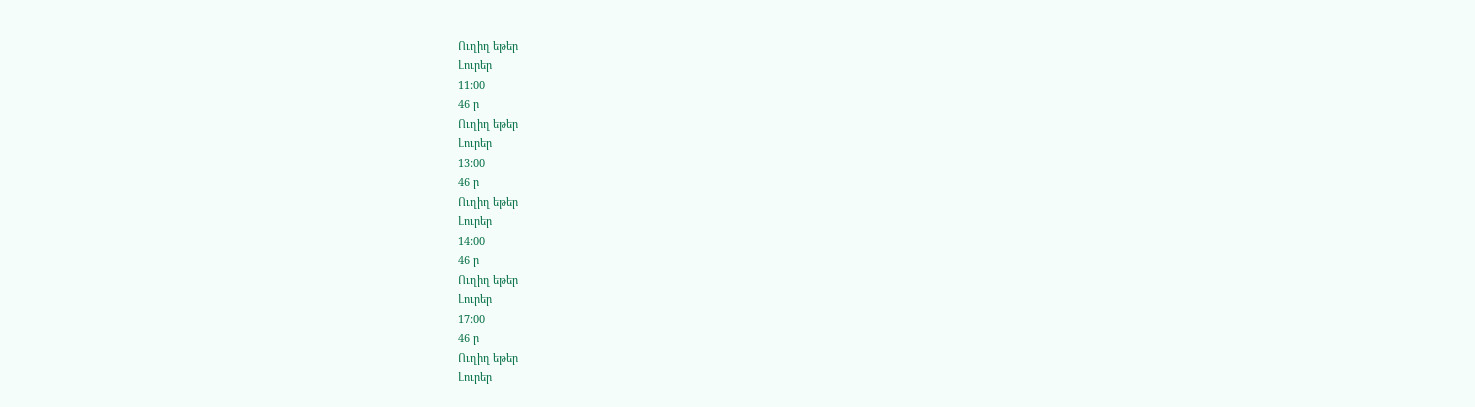Ուղիղ եթեր
Լուրեր
11:00
46 ր
Ուղիղ եթեր
Լուրեր
13:00
46 ր
Ուղիղ եթեր
Լուրեր
14:00
46 ր
Ուղիղ եթեր
Լուրեր
17:00
46 ր
Ուղիղ եթեր
Լուրեր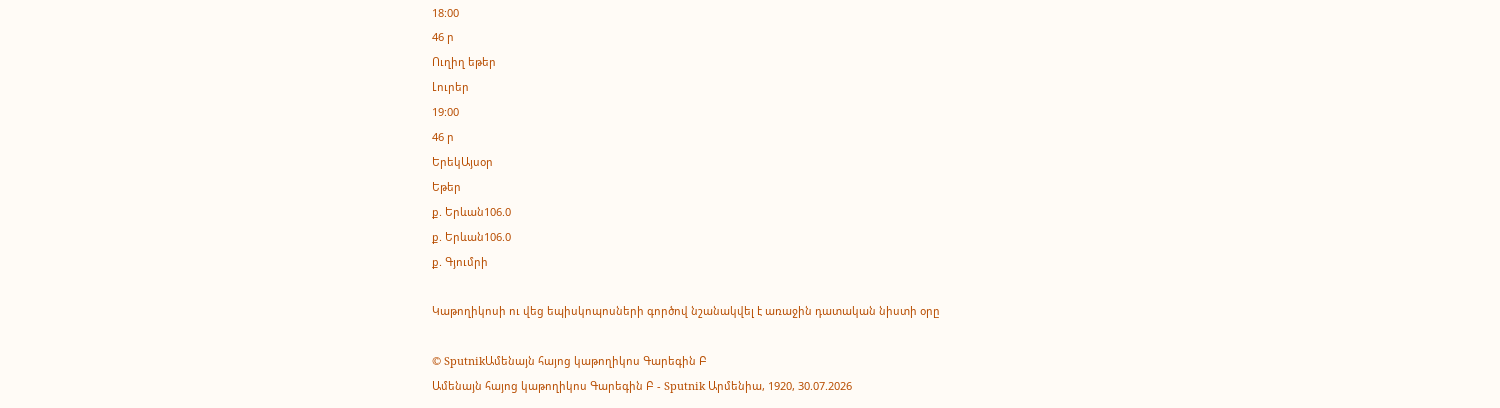18:00
46 ր
Ուղիղ եթեր
Լուրեր
19:00
46 ր
ԵրեկԱյսօր
Եթեր
ք. Երևան106.0
ք. Երևան106.0
ք. Գյումրի

Կաթողիկոսի ու վեց եպիսկոպոսների գործով նշանակվել է առաջին դատական նիստի օրը

© SputnikԱմենայն հայոց կաթողիկոս Գարեգին Բ
Ամենայն հայոց կաթողիկոս Գարեգին Բ - Sputnik Արմենիա, 1920, 30.07.2026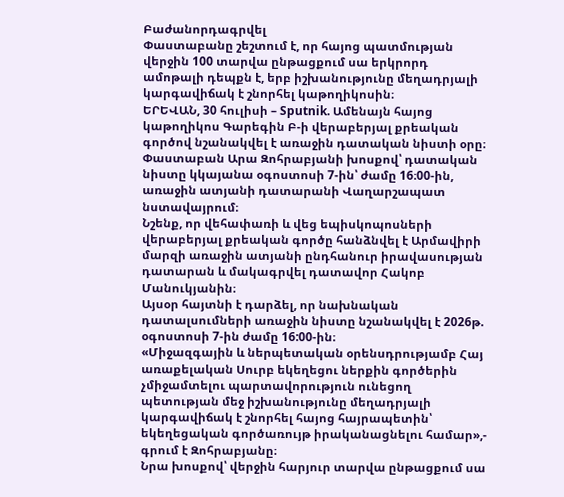Բաժանորդագրվել
Փաստաբանը շեշտում է, որ հայոց պատմության վերջին 100 տարվա ընթացքում սա երկրորդ ամոթալի դեպքն է, երբ իշխանությունը մեղադրյալի կարգավիճակ է շնորհել կաթողիկոսին։
ԵՐԵՎԱՆ, 30 հուլիսի – Sputnik. Ամենայն հայոց կաթողիկոս Գարեգին Բ-ի վերաբերյալ քրեական գործով նշանակվել է առաջին դատական նիստի օրը։ Փաստաբան Արա Զոհրաբյանի խոսքով՝ դատական նիստը կկայանա օգոստոսի 7-ին՝ ժամը 16։00-ին, առաջին ատյանի դատարանի Վաղարշապատ նստավայրում։
Նշենք, որ վեհափառի և վեց եպիսկոպոսների վերաբերյալ քրեական գործը հանձնվել է Արմավիրի մարզի առաջին ատյանի ընդհանուր իրավասության դատարան և մակագրվել դատավոր Հակոբ Մանուկյանին։
Այսօր հայտնի է դարձել, որ նախնական դատալսումների առաջին նիստը նշանակվել է 2026թ. օգոստոսի 7-ին ժամը 16:00-ին։
«Միջազգային և ներպետական օրենսդրությամբ Հայ առաքելական Սուրբ եկեղեցու ներքին գործերին չմիջամտելու պարտավորություն ունեցող պետության մեջ իշխանությունը մեղադրյալի կարգավիճակ է շնորհել հայոց հայրապետին՝ եկեղեցական գործառույթ իրականացնելու համար»,- գրում է Զոհրաբյանը։
Նրա խոսքով՝ վերջին հարյուր տարվա ընթացքում սա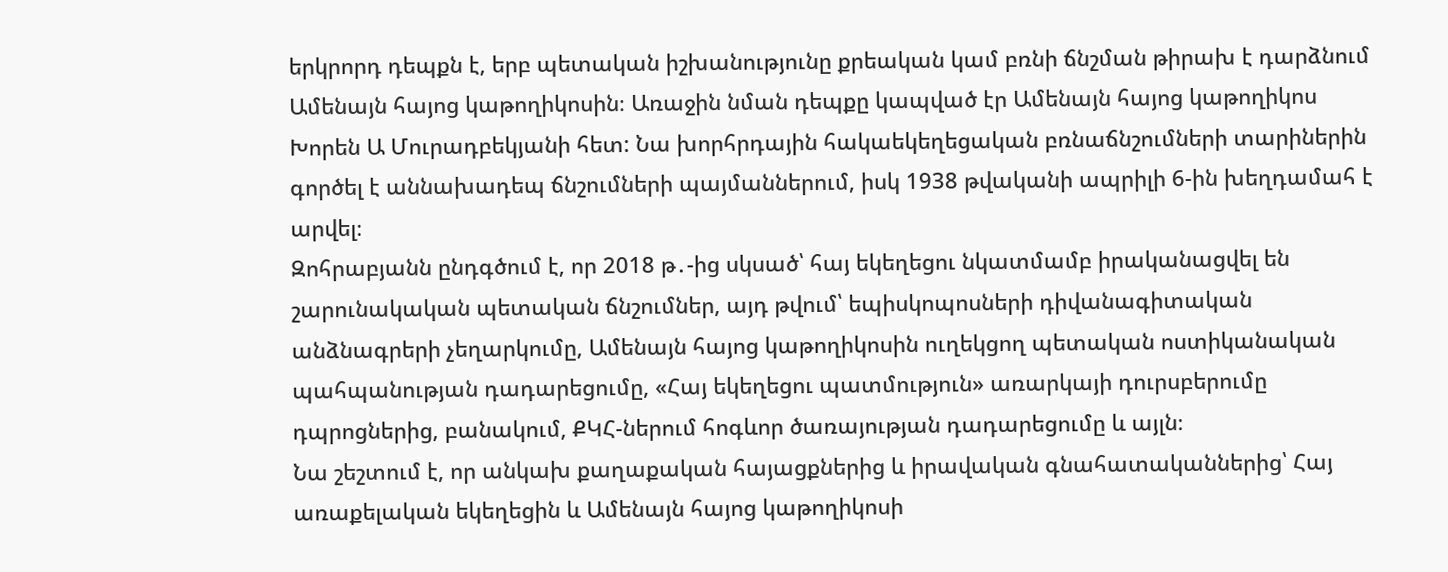երկրորդ դեպքն է, երբ պետական իշխանությունը քրեական կամ բռնի ճնշման թիրախ է դարձնում Ամենայն հայոց կաթողիկոսին։ Առաջին նման դեպքը կապված էր Ամենայն հայոց կաթողիկոս Խորեն Ա Մուրադբեկյանի հետ: Նա խորհրդային հակաեկեղեցական բռնաճնշումների տարիներին գործել է աննախադեպ ճնշումների պայմաններում, իսկ 1938 թվականի ապրիլի 6-ին խեղդամահ է արվել։
Զոհրաբյանն ընդգծում է, որ 2018 թ․-ից սկսած՝ հայ եկեղեցու նկատմամբ իրականացվել են շարունակական պետական ճնշումներ, այդ թվում՝ եպիսկոպոսների դիվանագիտական անձնագրերի չեղարկումը, Ամենայն հայոց կաթողիկոսին ուղեկցող պետական ոստիկանական պահպանության դադարեցումը, «Հայ եկեղեցու պատմություն» առարկայի դուրսբերումը դպրոցներից, բանակում, ՔԿՀ-ներում հոգևոր ծառայության դադարեցումը և այլն։
Նա շեշտում է, որ անկախ քաղաքական հայացքներից և իրավական գնահատականներից՝ Հայ առաքելական եկեղեցին և Ամենայն հայոց կաթողիկոսի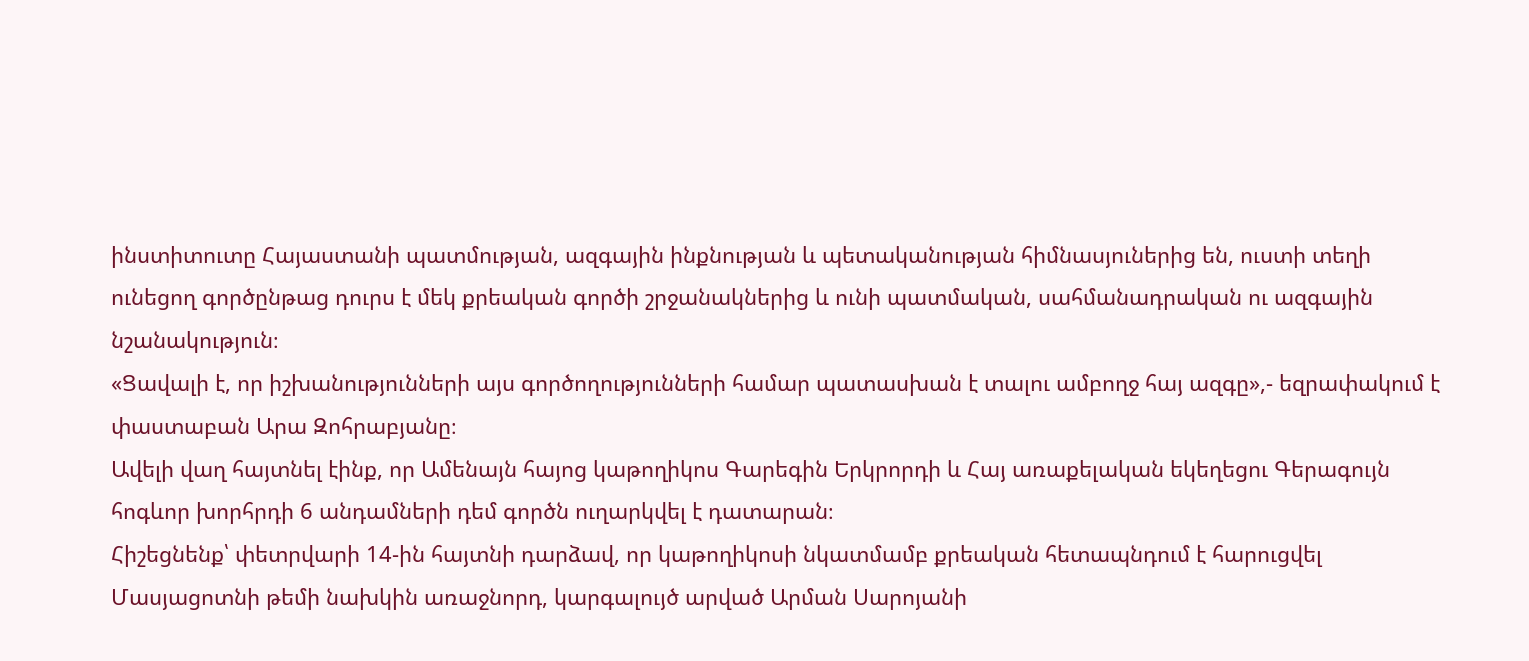ինստիտուտը Հայաստանի պատմության, ազգային ինքնության և պետականության հիմնասյուներից են, ուստի տեղի ունեցող գործընթաց դուրս է մեկ քրեական գործի շրջանակներից և ունի պատմական, սահմանադրական ու ազգային նշանակություն։
«Ցավալի է, որ իշխանությունների այս գործողությունների համար պատասխան է տալու ամբողջ հայ ազգը»,- եզրափակում է փաստաբան Արա Զոհրաբյանը։
Ավելի վաղ հայտնել էինք, որ Ամենայն հայոց կաթողիկոս Գարեգին Երկրորդի և Հայ առաքելական եկեղեցու Գերագույն հոգևոր խորհրդի 6 անդամների դեմ գործն ուղարկվել է դատարան։
Հիշեցնենք՝ փետրվարի 14-ին հայտնի դարձավ, որ կաթողիկոսի նկատմամբ քրեական հետապնդում է հարուցվել Մասյացոտնի թեմի նախկին առաջնորդ, կարգալույծ արված Արման Սարոյանի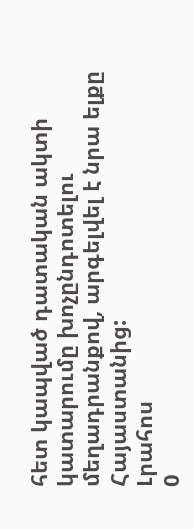հետ կապված դատական ակտի կատարումը խոչընդոտելու մեղադրանքով, արգելվել է նրա ելքը Հայաստանից:
Լրահոս
0